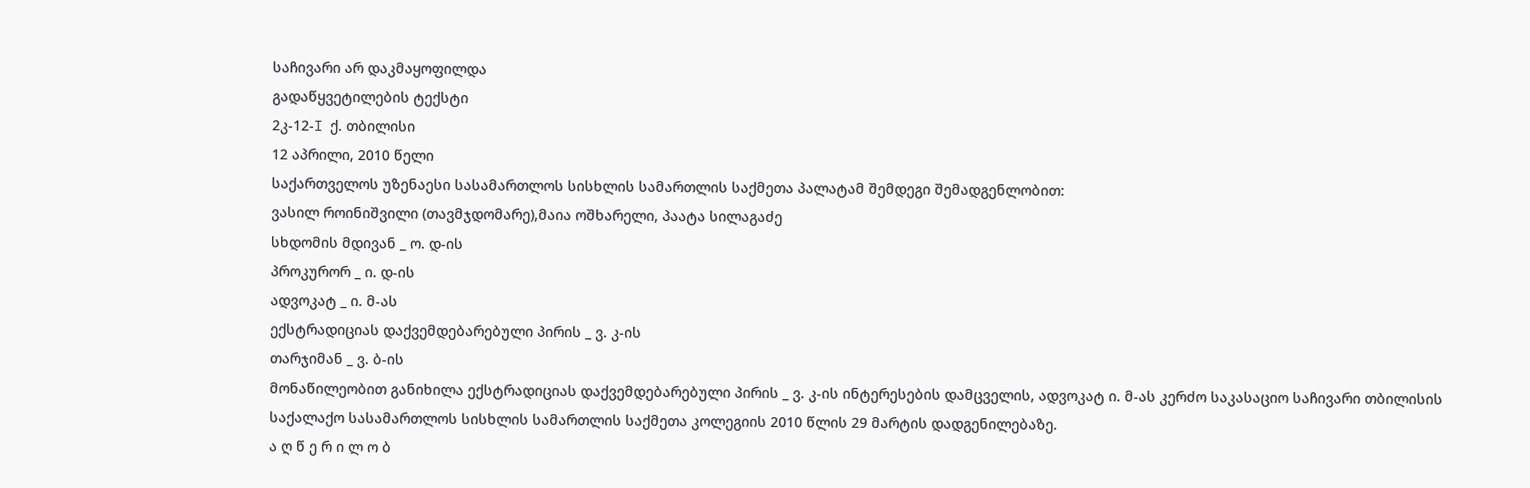საჩივარი არ დაკმაყოფილდა
გადაწყვეტილების ტექსტი
2კ-12-I ქ. თბილისი
12 აპრილი, 2010 წელი
საქართველოს უზენაესი სასამართლოს სისხლის სამართლის საქმეთა პალატამ შემდეგი შემადგენლობით:
ვასილ როინიშვილი (თავმჯდომარე),მაია ოშხარელი, პაატა სილაგაძე
სხდომის მდივან _ ო. დ-ის
პროკურორ _ ი. დ-ის
ადვოკატ _ ი. მ-ას
ექსტრადიციას დაქვემდებარებული პირის _ ვ. კ-ის
თარჯიმან _ ვ. ბ-ის
მონაწილეობით განიხილა ექსტრადიციას დაქვემდებარებული პირის _ ვ. კ-ის ინტერესების დამცველის, ადვოკატ ი. მ-ას კერძო საკასაციო საჩივარი თბილისის საქალაქო სასამართლოს სისხლის სამართლის საქმეთა კოლეგიის 2010 წლის 29 მარტის დადგენილებაზე.
ა ღ წ ე რ ი ლ ო ბ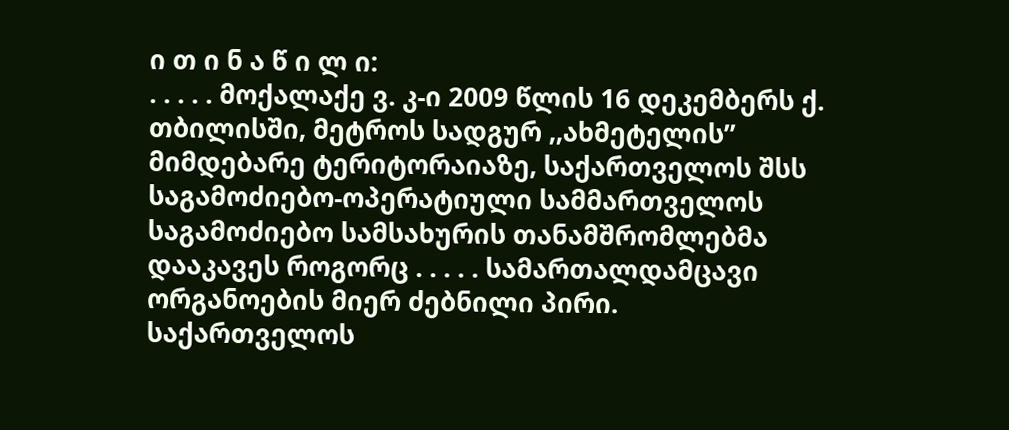ი თ ი ნ ა წ ი ლ ი:
. . . . . მოქალაქე ვ. კ-ი 2009 წლის 16 დეკემბერს ქ. თბილისში, მეტროს სადგურ ,,ახმეტელის” მიმდებარე ტერიტორაიაზე, საქართველოს შსს საგამოძიებო-ოპერატიული სამმართველოს საგამოძიებო სამსახურის თანამშრომლებმა დააკავეს როგორც . . . . . სამართალდამცავი ორგანოების მიერ ძებნილი პირი.
საქართველოს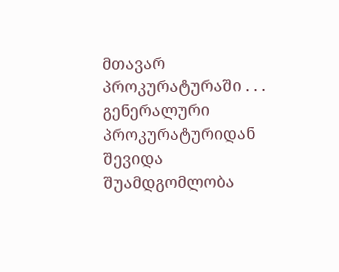მთავარ პროკურატურაში . . . გენერალური პროკურატურიდან შევიდა შუამდგომლობა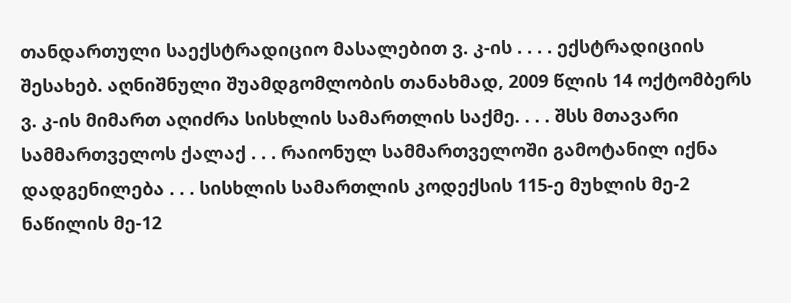თანდართული საექსტრადიციო მასალებით ვ. კ-ის . . . . ექსტრადიციის შესახებ. აღნიშნული შუამდგომლობის თანახმად, 2009 წლის 14 ოქტომბერს ვ. კ-ის მიმართ აღიძრა სისხლის სამართლის საქმე. . . . შსს მთავარი სამმართველოს ქალაქ . . . რაიონულ სამმართველოში გამოტანილ იქნა დადგენილება . . . სისხლის სამართლის კოდექსის 115-ე მუხლის მე-2 ნაწილის მე-12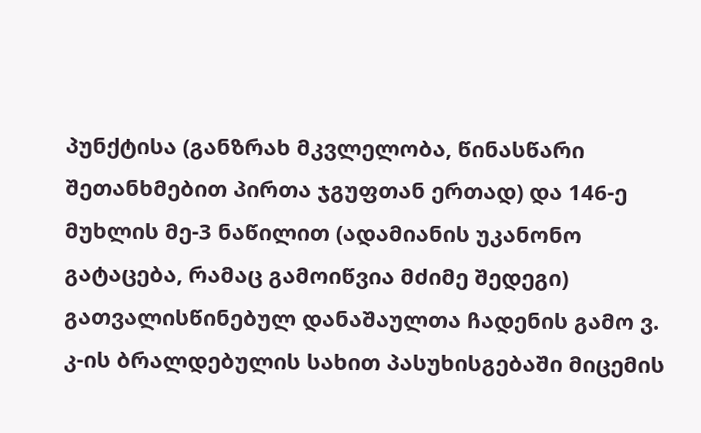პუნქტისა (განზრახ მკვლელობა, წინასწარი შეთანხმებით პირთა ჯგუფთან ერთად) და 146-ე მუხლის მე-3 ნაწილით (ადამიანის უკანონო გატაცება, რამაც გამოიწვია მძიმე შედეგი) გათვალისწინებულ დანაშაულთა ჩადენის გამო ვ. კ-ის ბრალდებულის სახით პასუხისგებაში მიცემის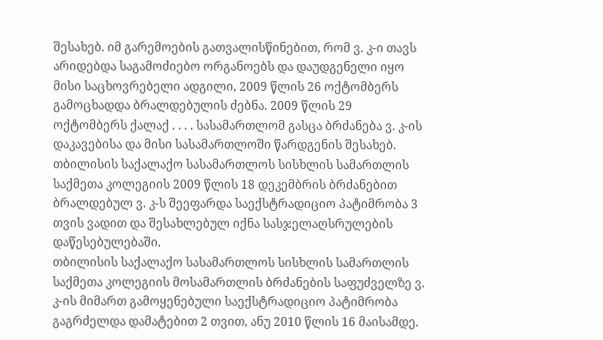შესახებ. იმ გარემოების გათვალისწინებით, რომ ვ. კ-ი თავს არიდებდა საგამოძიებო ორგანოებს და დაუდგენელი იყო მისი საცხოვრებელი ადგილი, 2009 წლის 26 ოქტომბერს გამოცხადდა ბრალდებულის ძებნა. 2009 წლის 29 ოქტომბერს ქალაქ . . . . სასამართლომ გასცა ბრძანება ვ. კ-ის დაკავებისა და მისი სასამართლოში წარდგენის შესახებ.
თბილისის საქალაქო სასამართლოს სისხლის სამართლის საქმეთა კოლეგიის 2009 წლის 18 დეკემბრის ბრძანებით ბრალდებულ ვ. კ-ს შეეფარდა საექსტრადიციო პატიმრობა 3 თვის ვადით და შესახლებულ იქნა სასჯელაღსრულების დაწესებულებაში.
თბილისის საქალაქო სასამართლოს სისხლის სამართლის საქმეთა კოლეგიის მოსამართლის ბრძანების საფუძველზე ვ. კ-ის მიმართ გამოყენებული საექსტრადიციო პატიმრობა გაგრძელდა დამატებით 2 თვით, ანუ 2010 წლის 16 მაისამდე.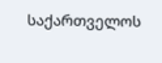საქართველოს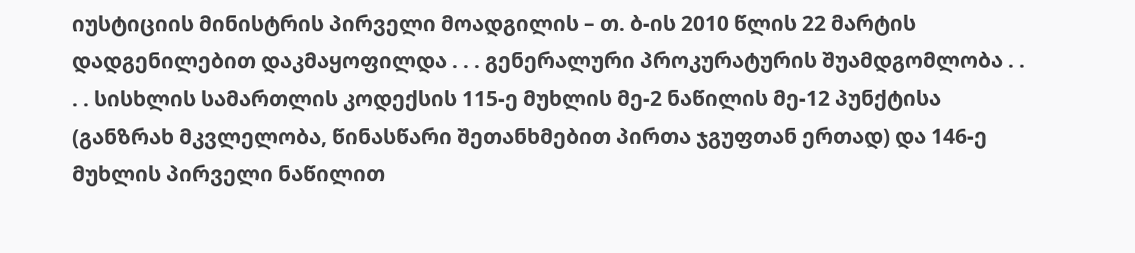იუსტიციის მინისტრის პირველი მოადგილის – თ. ბ-ის 2010 წლის 22 მარტის დადგენილებით დაკმაყოფილდა . . . გენერალური პროკურატურის შუამდგომლობა . . . . სისხლის სამართლის კოდექსის 115-ე მუხლის მე-2 ნაწილის მე-12 პუნქტისა (განზრახ მკვლელობა, წინასწარი შეთანხმებით პირთა ჯგუფთან ერთად) და 146-ე მუხლის პირველი ნაწილით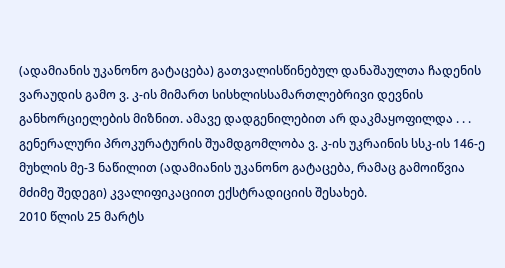(ადამიანის უკანონო გატაცება) გათვალისწინებულ დანაშაულთა ჩადენის ვარაუდის გამო ვ. კ-ის მიმართ სისხლისსამართლებრივი დევნის განხორციელების მიზნით. ამავე დადგენილებით არ დაკმაყოფილდა . . . გენერალური პროკურატურის შუამდგომლობა ვ. კ-ის უკრაინის სსკ-ის 146-ე მუხლის მე-3 ნაწილით (ადამიანის უკანონო გატაცება, რამაც გამოიწვია მძიმე შედეგი) კვალიფიკაციით ექსტრადიციის შესახებ.
2010 წლის 25 მარტს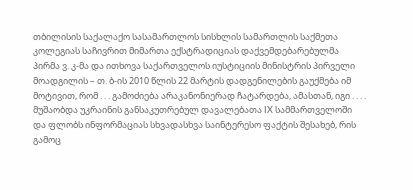თბილისის საქალაქო სასამართლოს სისხლის სამართლის საქმეთა კოლეგიას საჩივრით მიმართა ექსტრადიციას დაქვემდებარებულმა პირმა ვ. კ-მა და ითხოვა საქართველოს იუსტიციის მინისტრის პირველი მოადგილის – თ. ბ-ის 2010 წლის 22 მარტის დადგენილების გაუქმება იმ მოტივით, რომ . . . გამოძიება არაკანონიერად ჩატარდება, ამასთან, იგი . . . . მუშაობდა უკრაინის განსაკუთრებულ დავალებათა IX სამმართველოში და ფლობს ინფორმაციას სხვადასხვა საინტერესო ფაქტის შესახებ, რის გამოც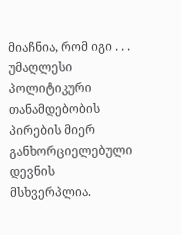მიაჩნია, რომ იგი . . . უმაღლესი პოლიტიკური თანამდებობის პირების მიერ განხორციელებული დევნის მსხვერპლია.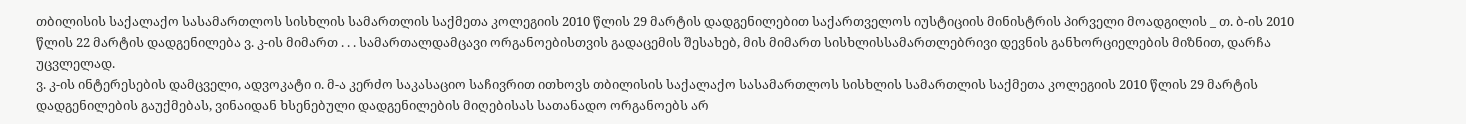თბილისის საქალაქო სასამართლოს სისხლის სამართლის საქმეთა კოლეგიის 2010 წლის 29 მარტის დადგენილებით საქართველოს იუსტიციის მინისტრის პირველი მოადგილის _ თ. ბ-ის 2010 წლის 22 მარტის დადგენილება ვ. კ-ის მიმართ . . . სამართალდამცავი ორგანოებისთვის გადაცემის შესახებ, მის მიმართ სისხლისსამართლებრივი დევნის განხორციელების მიზნით, დარჩა უცვლელად.
ვ. კ-ის ინტერესების დამცველი, ადვოკატი ი. მ-ა კერძო საკასაციო საჩივრით ითხოვს თბილისის საქალაქო სასამართლოს სისხლის სამართლის საქმეთა კოლეგიის 2010 წლის 29 მარტის დადგენილების გაუქმებას, ვინაიდან ხსენებული დადგენილების მიღებისას სათანადო ორგანოებს არ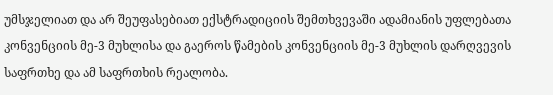უმსჯელიათ და არ შეუფასებიათ ექსტრადიციის შემთხვევაში ადამიანის უფლებათა კონვენციის მე-3 მუხლისა და გაეროს წამების კონვენციის მე-3 მუხლის დარღვევის საფრთხე და ამ საფრთხის რეალობა.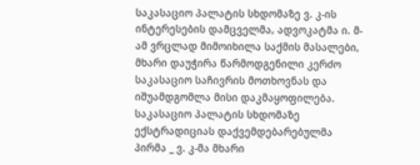საკასაციო პალატის სხდომაზე ვ. კ-ის ინტერესების დამცველმა, ადვოკატმა ი. მ-ამ ვრცლად მიმოიხილა საქმის მასალები, მხარი დაუჭირა წარმოდგენილი კერძო საკასაციო საჩივრის მოთხოვნას და იშუამდგომლა მისი დაკმაყოფილება.
საკასაციო პალატის სხდომაზე ექსტრადიციას დაქვემდებარებულმა პირმა _ ვ. კ-მა მხარი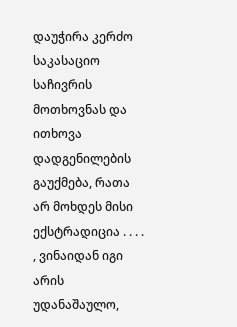დაუჭირა კერძო საკასაციო საჩივრის მოთხოვნას და ითხოვა დადგენილების გაუქმება, რათა არ მოხდეს მისი ექსტრადიცია . . . . , ვინაიდან იგი არის უდანაშაულო,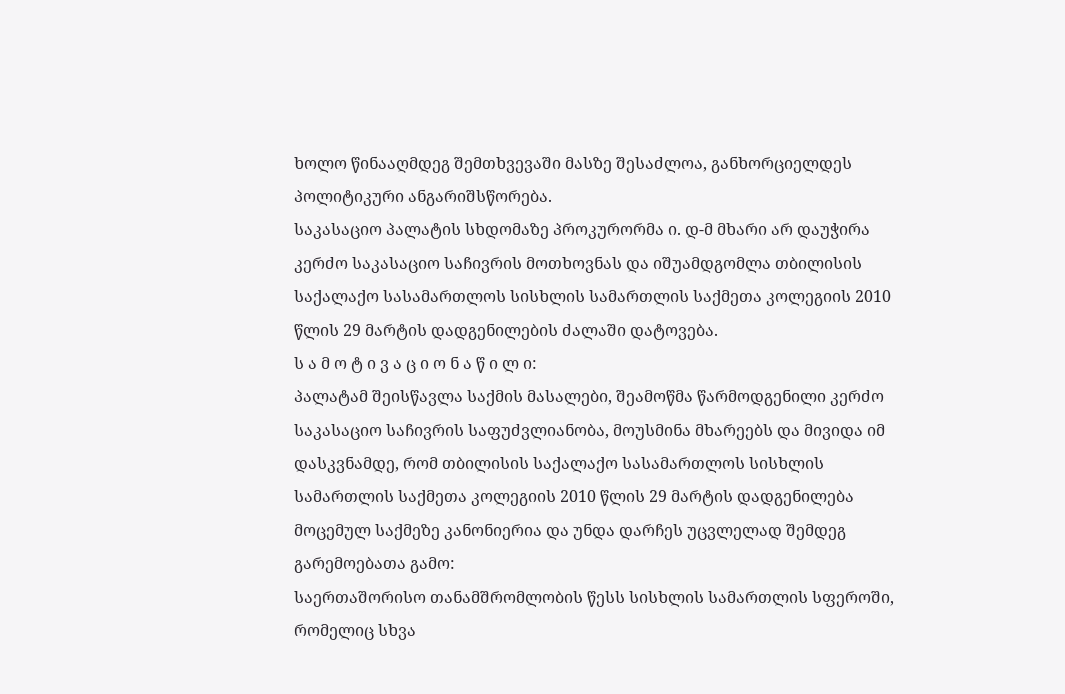ხოლო წინააღმდეგ შემთხვევაში მასზე შესაძლოა, განხორციელდეს პოლიტიკური ანგარიშსწორება.
საკასაციო პალატის სხდომაზე პროკურორმა ი. დ-მ მხარი არ დაუჭირა კერძო საკასაციო საჩივრის მოთხოვნას და იშუამდგომლა თბილისის საქალაქო სასამართლოს სისხლის სამართლის საქმეთა კოლეგიის 2010 წლის 29 მარტის დადგენილების ძალაში დატოვება.
ს ა მ ო ტ ი ვ ა ც ი ო ნ ა წ ი ლ ი:
პალატამ შეისწავლა საქმის მასალები, შეამოწმა წარმოდგენილი კერძო საკასაციო საჩივრის საფუძვლიანობა, მოუსმინა მხარეებს და მივიდა იმ დასკვნამდე, რომ თბილისის საქალაქო სასამართლოს სისხლის სამართლის საქმეთა კოლეგიის 2010 წლის 29 მარტის დადგენილება მოცემულ საქმეზე კანონიერია და უნდა დარჩეს უცვლელად შემდეგ გარემოებათა გამო:
საერთაშორისო თანამშრომლობის წესს სისხლის სამართლის სფეროში, რომელიც სხვა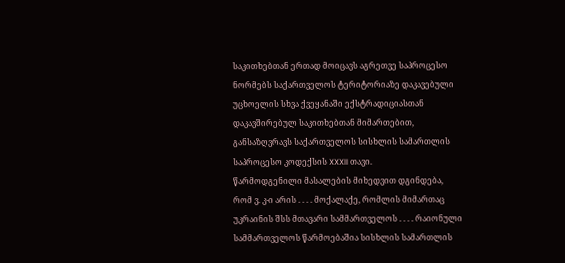საკითხებთან ერთად მოიცავს აგრეთვე საპროცესო ნორმებს საქართველოს ტერიტორიაზე დაკავებული უცხოელის სხვა ქვეყანაში ექსტრადიციასთან დაკავშირებულ საკითხებთან მიმართებით, განსაზღვრავს საქართველოს სისხლის სამართლის საპროცესო კოდექსის XXXII თავი.
წარმოდგენილი მასალების მიხედვით დგინდება, რომ ვ. კ-ი არის . . . . მოქალაქე, რომლის მიმართაც უკრაინის შსს მთავარი სამმართველოს . . . . რაიონული სამმართველოს წარმოებაშია სისხლის სამართლის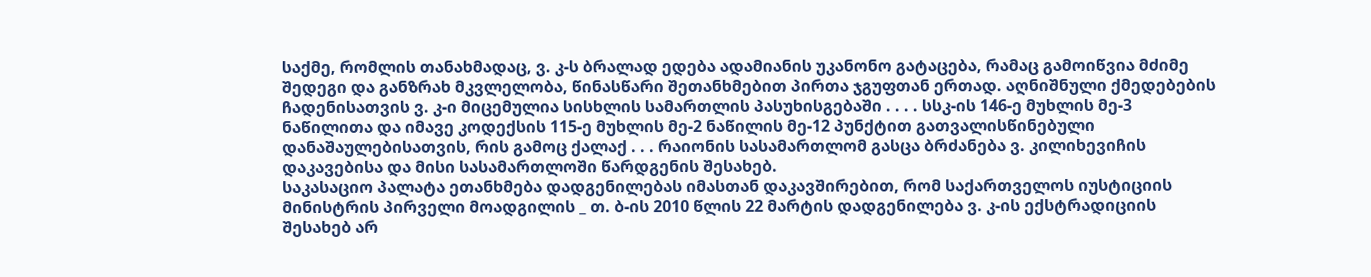საქმე, რომლის თანახმადაც, ვ. კ-ს ბრალად ედება ადამიანის უკანონო გატაცება, რამაც გამოიწვია მძიმე შედეგი და განზრახ მკვლელობა, წინასწარი შეთანხმებით პირთა ჯგუფთან ერთად. აღნიშნული ქმედებების ჩადენისათვის ვ. კ-ი მიცემულია სისხლის სამართლის პასუხისგებაში . . . . სსკ-ის 146-ე მუხლის მე-3 ნაწილითა და იმავე კოდექსის 115-ე მუხლის მე-2 ნაწილის მე-12 პუნქტით გათვალისწინებული დანაშაულებისათვის, რის გამოც ქალაქ . . . რაიონის სასამართლომ გასცა ბრძანება ვ. კილიხევიჩის დაკავებისა და მისი სასამართლოში წარდგენის შესახებ.
საკასაციო პალატა ეთანხმება დადგენილებას იმასთან დაკავშირებით, რომ საქართველოს იუსტიციის მინისტრის პირველი მოადგილის _ თ. ბ-ის 2010 წლის 22 მარტის დადგენილება ვ. კ-ის ექსტრადიციის შესახებ არ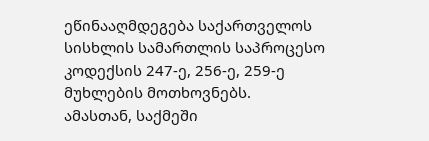ეწინააღმდეგება საქართველოს სისხლის სამართლის საპროცესო კოდექსის 247-ე, 256-ე, 259-ე მუხლების მოთხოვნებს.
ამასთან, საქმეში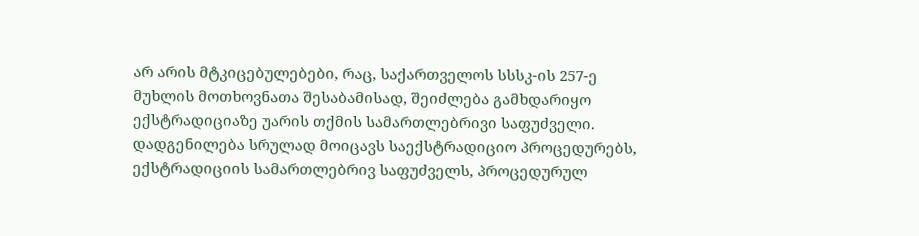არ არის მტკიცებულებები, რაც, საქართველოს სსსკ-ის 257-ე მუხლის მოთხოვნათა შესაბამისად, შეიძლება გამხდარიყო ექსტრადიციაზე უარის თქმის სამართლებრივი საფუძველი. დადგენილება სრულად მოიცავს საექსტრადიციო პროცედურებს, ექსტრადიციის სამართლებრივ საფუძველს, პროცედურულ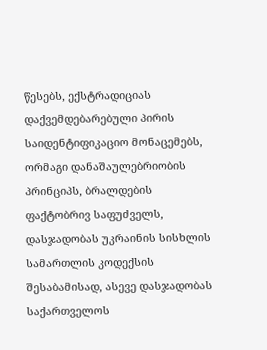წესებს, ექსტრადიციას დაქვემდებარებული პირის საიდენტიფიკაციო მონაცემებს, ორმაგი დანაშაულებრიობის პრინციპს, ბრალდების ფაქტობრივ საფუძველს, დასჯადობას უკრაინის სისხლის სამართლის კოდექსის შესაბამისად, ასევე დასჯადობას საქართველოს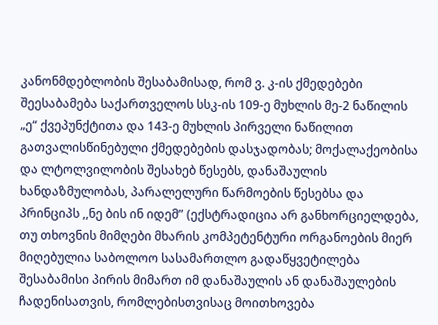კანონმდებლობის შესაბამისად, რომ ვ. კ-ის ქმედებები შეესაბამება საქართველოს სსკ-ის 109-ე მუხლის მე-2 ნაწილის „ე“ ქვეპუნქტითა და 143-ე მუხლის პირველი ნაწილით გათვალისწინებული ქმედებების დასჯადობას; მოქალაქეობისა და ლტოლვილობის შესახებ წესებს, დანაშაულის ხანდაზმულობას, პარალელური წარმოების წესებსა და პრინციპს ,,ნე ბის ინ იდემ” (ექსტრადიცია არ განხორციელდება, თუ თხოვნის მიმღები მხარის კომპეტენტური ორგანოების მიერ მიღებულია საბოლოო სასამართლო გადაწყვეტილება შესაბამისი პირის მიმართ იმ დანაშაულის ან დანაშაულების ჩადენისათვის, რომლებისთვისაც მოითხოვება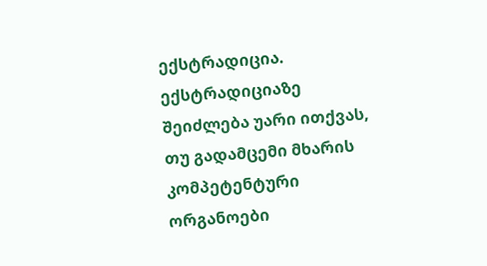ექსტრადიცია. ექსტრადიციაზე შეიძლება უარი ითქვას, თუ გადამცემი მხარის კომპეტენტური ორგანოები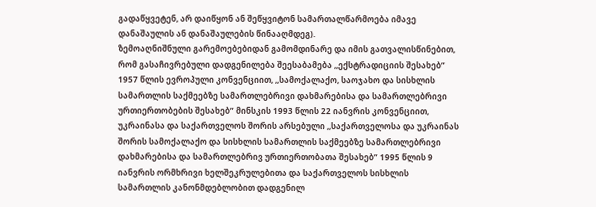გადაწყვეტენ, არ დაიწყონ ან შეწყვიტონ სამართალწარმოება იმავე დანაშაულის ან დანაშაულების წინააღმდეგ).
ზემოაღნიშნული გარემოებებიდან გამომდინარე და იმის გათვალისწინებით, რომ გასაჩივრებული დადგენილება შეესაბამება ,,ექსტრადიციის შესახებ” 1957 წლის ევროპული კონვენციით, ,,სამოქალაქო, საოჯახო და სისხლის სამართლის საქმეებზე სამართლებრივი დახმარებისა და სამართლებრივი ურთიერთობების შესახებ” მინსკის 1993 წლის 22 იანვრის კონვენციით, უკრაინასა და საქართველოს შორის არსებული ,,საქართველოსა და უკრაინას შორის სამოქალაქო და სისხლის სამართლის საქმეებზე სამართლებრივი დახმარებისა და სამართლებრივ ურთიერთობათა შესახებ” 1995 წლის 9 იანვრის ორმხრივი ხელშეკრულებითა და საქართველოს სისხლის სამართლის კანონმდებლობით დადგენილ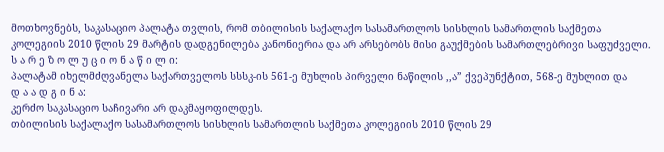მოთხოვნებს, საკასაციო პალატა თვლის, რომ თბილისის საქალაქო სასამართლოს სისხლის სამართლის საქმეთა კოლეგიის 2010 წლის 29 მარტის დადგენილება კანონიერია და არ არსებობს მისი გაუქმების სამართლებრივი საფუძველი.
ს ა რ ე ზ ო ლ უ ც ი ო ნ ა წ ი ლ ი:
პალატამ იხელმძღვანელა საქართველოს სსსკ-ის 561-ე მუხლის პირველი ნაწილის ,,ა” ქვეპუნქტით, 568-ე მუხლით და
დ ა ა დ გ ი ნ ა:
კერძო საკასაციო საჩივარი არ დაკმაყოფილდეს.
თბილისის საქალაქო სასამართლოს სისხლის სამართლის საქმეთა კოლეგიის 2010 წლის 29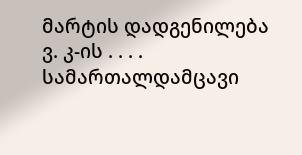მარტის დადგენილება ვ. კ-ის . . . . სამართალდამცავი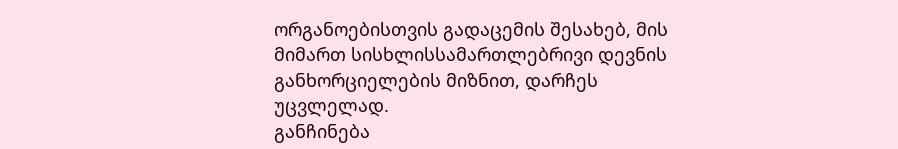ორგანოებისთვის გადაცემის შესახებ, მის მიმართ სისხლისსამართლებრივი დევნის განხორციელების მიზნით, დარჩეს უცვლელად.
განჩინება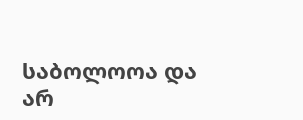საბოლოოა და არ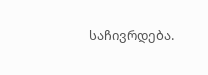საჩივრდება.